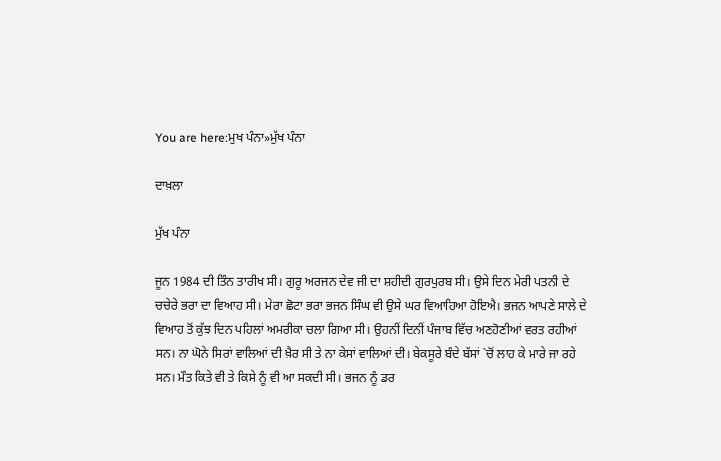You are here:ਮੁਖ ਪੰਨਾ»ਮੁੱਖ ਪੰਨਾ

ਦਾਖ਼ਲਾ

ਮੁੱਖ ਪੰਨਾ

ਜੂਨ 1984 ਦੀ ਤਿੰਨ ਤਾਰੀਖ ਸੀ। ਗੁਰੂ ਅਰਜਨ ਦੇਵ ਜੀ ਦਾ ਸ਼ਹੀਦੀ ਗੁਰਪੁਰਬ ਸੀ। ਉਸੇ ਦਿਨ ਮੇਰੀ ਪਤਨੀ ਦੇ ਚਚੇਰੇ ਭਰਾ ਦਾ ਵਿਆਹ ਸੀ। ਮੇਰਾ ਛੋਟਾ ਭਰਾ ਭਜਨ ਸਿੰਘ ਵੀ ਉਸੇ ਘਰ ਵਿਆਹਿਆ ਹੋਇਐ। ਭਜਨ ਆਪਣੇ ਸਾਲੇ ਦੇ ਵਿਆਹ ਤੋਂ ਕੁੱਝ ਦਿਨ ਪਹਿਲਾਂ ਅਮਰੀਕਾ ਚਲਾ ਗਿਆ ਸੀ। ਉਹਨੀਂ ਦਿਨੀਂ ਪੰਜਾਬ ਵਿੱਚ ਅਣਹੋਣੀਆਂ ਵਰਤ ਰਹੀਆਂ ਸਨ। ਨਾ ਘੋਨੇ ਸਿਰਾਂ ਵਾਲਿਆਂ ਦੀ ਖ਼ੈਰ ਸੀ ਤੇ ਨਾ ਕੇਸਾਂ ਵਾਲਿਆਂ ਦੀ। ਬੇਕਸੂਰੇ ਬੰਦੇ ਬੱਸਾਂ `ਚੋਂ ਲਾਹ ਕੇ ਮਾਰੇ ਜਾ ਰਹੇ ਸਨ। ਮੌਤ ਕਿਤੇ ਵੀ ਤੇ ਕਿਸੇ ਨੂੰ ਵੀ ਆ ਸਕਦੀ ਸੀ। ਭਜਨ ਨੂੰ ਡਰ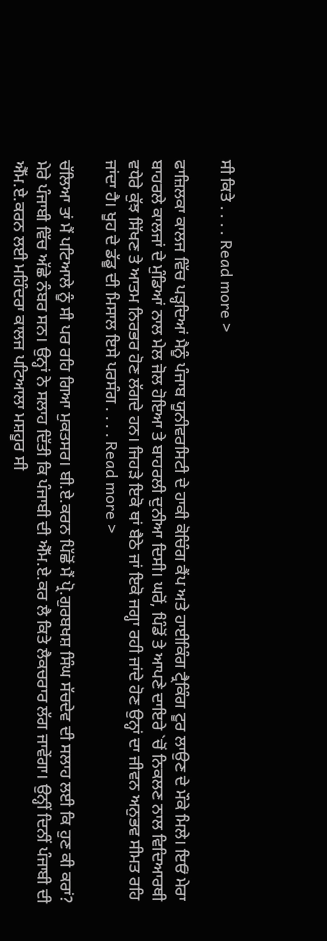ਸੀ ਕਿਤੇ . . . . Read more >

ਫਾਜ਼ਿਲਕਾ ਕਾਲਜ ਵਿੱਚ ਪੜ੍ਹਦਿਆਂ ਮੈਨੂੰ ਪੰਜਾਬ ਯੂਨੀਵਰਸਿਟੀ ਦੇ ਹਾਕੀ ਕੋਚਿੰਗ ਕੈਂਪ ਅਤੇ ਹਾਈਕਿੰਗ ਟ੍ਰੈਕਿੰਗ ਟੂਰ ਲਾਉਣ ਦੇ ਮੌਕੇ ਮਿਲੇ। ਇਓਂ ਮੇਰਾ ਬਾਹਰਲੇ ਕਾਲਜਾਂ ਦੇ ਮੁੰਡਿਆਂ ਨਾਲ ਮੇਲ ਜੋਲ ਹੋਇਆ ਤੇ ਬਾਹਰਲੀ ਦੁਨੀਆ ਦਿਸੀ। ਘਰੋਂ, ਪਿੰਡੋਂ ਤੇ ਆਪਣੇ ਦਾਇਰੇ `ਚੋਂ ਨਿਕਲਣ ਨਾਲ ਵਿਦਿਆਰਥੀ ਵਧੇਰੇ ਕੁੱਝ ਸਿੱਖਣ ਤੇ ਆਤਮ ਨਿਰਭਰ ਹੋਣ ਲੱਗਦੇ ਹਨ। ਜਿਹੜੇ ਇਕੋ ਥਾਂ ਬੈਠੇ ਜਾਂ ਇਕੋ ਜਗ੍ਹਾ ਰਹੀ ਜਾਂਦੇ ਹੋਣ ਉਨ੍ਹਾਂ ਦਾ ਜੀਵਨ ਅਨੁਭਵ ਸੀਮਤ ਰਹਿ ਜਾਂਦਾ ਹੈ। ਖੂਹ ਦੇ ਡੱਡੂ ਦੀ ਮਿਸਾਲ ਇਸੇ ਪਰਸੰਗ . . . . Read more >

ਚੱਲਿਆ ਤਾਂ ਮੈਂ ਪਟਿਆਲੇ ਨੂੰ ਸੀ ਪਰ ਰਹਿ ਗਿਆ ਮੁਕਤਸਰ। ਬੀ.ਏ.ਕਰਨ ਪਿੱਛੋਂ ਮੈਂ ਪ੍ਰੋ.ਗੁਰਬਖਸ਼ ਸਿੰਘ ਸੱਚਦੇਵ ਦੀ ਸਲਾਹ ਲਈ ਕਿ ਹੁਣ ਕੀ ਕਰਾਂ? ਮੇਰੇ ਪੰਜਾਬੀ ਵਿੱਚ ਅੱਛੇ ਨੰਬਰ ਸਨ। ਉਨ੍ਹਾਂ ਨੇ ਸਲਾਹ ਦਿੱਤੀ ਕਿ ਪੰਜਾਬੀ ਦੀ ਐੱਮ.ਏ.ਕਰ ਲੈ ਕਿਤੇ ਲੈਕਚਰਾਰ ਲੱਗ ਜਾਵੇਂਗਾ। ਉਨ੍ਹੀਂ ਦਿਨੀਂ ਪੰਜਾਬੀ ਦੀ ਐੱਮ.ਏ.ਕਰਨ ਲਈ ਮਹਿੰਦਰਾ ਕਾਲਜ ਪਟਿਆਲਾ ਮਸ਼ਹੂਰ ਸੀ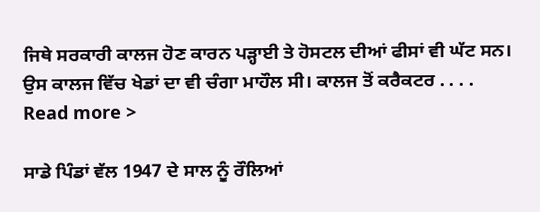ਜਿਥੇ ਸਰਕਾਰੀ ਕਾਲਜ ਹੋਣ ਕਾਰਨ ਪੜ੍ਹਾਈ ਤੇ ਹੋਸਟਲ ਦੀਆਂ ਫੀਸਾਂ ਵੀ ਘੱਟ ਸਨ। ਉਸ ਕਾਲਜ ਵਿੱਚ ਖੇਡਾਂ ਦਾ ਵੀ ਚੰਗਾ ਮਾਹੌਲ ਸੀ। ਕਾਲਜ ਤੋਂ ਕਰੈਕਟਰ . . . . Read more >

ਸਾਡੇ ਪਿੰਡਾਂ ਵੱਲ 1947 ਦੇ ਸਾਲ ਨੂੰ ਰੌਲਿਆਂ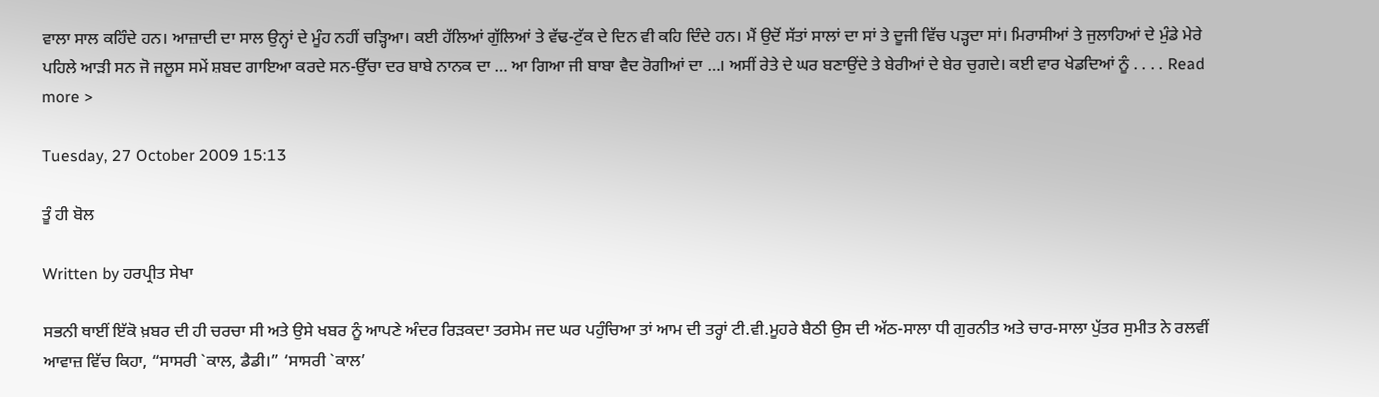ਵਾਲਾ ਸਾਲ ਕਹਿੰਦੇ ਹਨ। ਆਜ਼ਾਦੀ ਦਾ ਸਾਲ ਉਨ੍ਹਾਂ ਦੇ ਮੂੰਹ ਨਹੀਂ ਚੜ੍ਹਿਆ। ਕਈ ਹੱਲਿਆਂ ਗੁੱਲਿਆਂ ਤੇ ਵੱਢ-ਟੁੱਕ ਦੇ ਦਿਨ ਵੀ ਕਹਿ ਦਿੰਦੇ ਹਨ। ਮੈਂ ਉਦੋਂ ਸੱਤਾਂ ਸਾਲਾਂ ਦਾ ਸਾਂ ਤੇ ਦੂਜੀ ਵਿੱਚ ਪੜ੍ਹਦਾ ਸਾਂ। ਮਿਰਾਸੀਆਂ ਤੇ ਜੁਲਾਹਿਆਂ ਦੇ ਮੁੰਡੇ ਮੇਰੇ ਪਹਿਲੇ ਆੜੀ ਸਨ ਜੋ ਜਲੂਸ ਸਮੇਂ ਸ਼ਬਦ ਗਾਇਆ ਕਰਦੇ ਸਨ-ਉੱਚਾ ਦਰ ਬਾਬੇ ਨਾਨਕ ਦਾ … ਆ ਗਿਆ ਜੀ ਬਾਬਾ ਵੈਦ ਰੋਗੀਆਂ ਦਾ …। ਅਸੀਂ ਰੇਤੇ ਦੇ ਘਰ ਬਣਾਉਂਦੇ ਤੇ ਬੇਰੀਆਂ ਦੇ ਬੇਰ ਚੁਗਦੇ। ਕਈ ਵਾਰ ਖੇਡਦਿਆਂ ਨੂੰ . . . . Read more >

Tuesday, 27 October 2009 15:13

ਤੂੰ ਹੀ ਬੋਲ

Written by ਹਰਪ੍ਰੀਤ ਸੇਖਾ

ਸਭਨੀ ਥਾਈਂ ਇੱਕੋ ਖ਼ਬਰ ਦੀ ਹੀ ਚਰਚਾ ਸੀ ਅਤੇ ਉਸੇ ਖਬਰ ਨੂੰ ਆਪਣੇ ਅੰਦਰ ਰਿੜਕਦਾ ਤਰਸੇਮ ਜਦ ਘਰ ਪਹੁੰਚਿਆ ਤਾਂ ਆਮ ਦੀ ਤਰ੍ਹਾਂ ਟੀ.ਵੀ.ਮੂਹਰੇ ਬੈਠੀ ਉਸ ਦੀ ਅੱਠ-ਸਾਲਾ ਧੀ ਗੁਰਨੀਤ ਅਤੇ ਚਾਰ-ਸਾਲਾ ਪੁੱਤਰ ਸੁਮੀਤ ਨੇ ਰਲਵੀਂ ਆਵਾਜ਼ ਵਿੱਚ ਕਿਹਾ, “ਸਾਸਰੀ `ਕਾਲ, ਡੈਡੀ।” ‘ਸਾਸਰੀ `ਕਾਲ’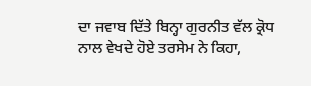ਦਾ ਜਵਾਬ ਦਿੱਤੇ ਬਿਨ੍ਹਾ ਗੁਰਨੀਤ ਵੱਲ ਕ੍ਰੋਧ ਨਾਲ ਵੇਖਦੇ ਹੋਏ ਤਰਸੇਮ ਨੇ ਕਿਹਾ,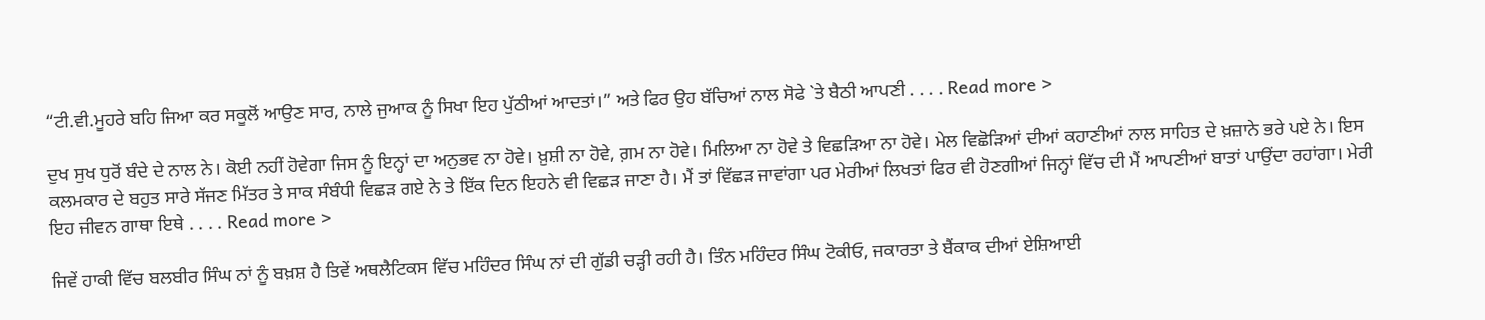“ਟੀ.ਵੀ.ਮੂਹਰੇ ਬਹਿ ਜਿਆ ਕਰ ਸਕੂਲੋਂ ਆਉਣ ਸਾਰ, ਨਾਲੇ ਜੁਆਕ ਨੂੰ ਸਿਖਾ ਇਹ ਪੁੱਠੀਆਂ ਆਦਤਾਂ।” ਅਤੇ ਫਿਰ ਉਹ ਬੱਚਿਆਂ ਨਾਲ ਸੋਫੇ `ਤੇ ਬੈਠੀ ਆਪਣੀ . . . . Read more >

ਦੁਖ ਸੁਖ ਧੁਰੋਂ ਬੰਦੇ ਦੇ ਨਾਲ ਨੇ। ਕੋਈ ਨਹੀਂ ਹੋਵੇਗਾ ਜਿਸ ਨੂੰ ਇਨ੍ਹਾਂ ਦਾ ਅਨੁਭਵ ਨਾ ਹੋਵੇ। ਖ਼ੁਸ਼ੀ ਨਾ ਹੋਵੇ, ਗ਼ਮ ਨਾ ਹੋਵੇ। ਮਿਲਿਆ ਨਾ ਹੋਵੇ ਤੇ ਵਿਛੜਿਆ ਨਾ ਹੋਵੇ। ਮੇਲ ਵਿਛੋੜਿਆਂ ਦੀਆਂ ਕਹਾਣੀਆਂ ਨਾਲ ਸਾਹਿਤ ਦੇ ਖ਼ਜ਼ਾਨੇ ਭਰੇ ਪਏ ਨੇ। ਇਸ ਕਲਮਕਾਰ ਦੇ ਬਹੁਤ ਸਾਰੇ ਸੱਜਣ ਮਿੱਤਰ ਤੇ ਸਾਕ ਸੰਬੰਧੀ ਵਿਛੜ ਗਏ ਨੇ ਤੇ ਇੱਕ ਦਿਨ ਇਹਨੇ ਵੀ ਵਿਛੜ ਜਾਣਾ ਹੈ। ਮੈਂ ਤਾਂ ਵਿੱਛੜ ਜਾਵਾਂਗਾ ਪਰ ਮੇਰੀਆਂ ਲਿਖਤਾਂ ਫਿਰ ਵੀ ਹੋਣਗੀਆਂ ਜਿਨ੍ਹਾਂ ਵਿੱਚ ਦੀ ਮੈਂ ਆਪਣੀਆਂ ਬਾਤਾਂ ਪਾਉਂਦਾ ਰਹਾਂਗਾ। ਮੇਰੀ ਇਹ ਜੀਵਨ ਗਾਥਾ ਇਥੇ . . . . Read more >

ਜਿਵੇਂ ਹਾਕੀ ਵਿੱਚ ਬਲਬੀਰ ਸਿੰਘ ਨਾਂ ਨੂੰ ਬਖ਼ਸ਼ ਹੈ ਤਿਵੇਂ ਅਥਲੈਟਿਕਸ ਵਿੱਚ ਮਹਿੰਦਰ ਸਿੰਘ ਨਾਂ ਦੀ ਗੁੱਡੀ ਚੜ੍ਹੀ ਰਹੀ ਹੈ। ਤਿੰਨ ਮਹਿੰਦਰ ਸਿੰਘ ਟੋਕੀਓ, ਜਕਾਰਤਾ ਤੇ ਬੈਂਕਾਕ ਦੀਆਂ ਏਸ਼ਿਆਈ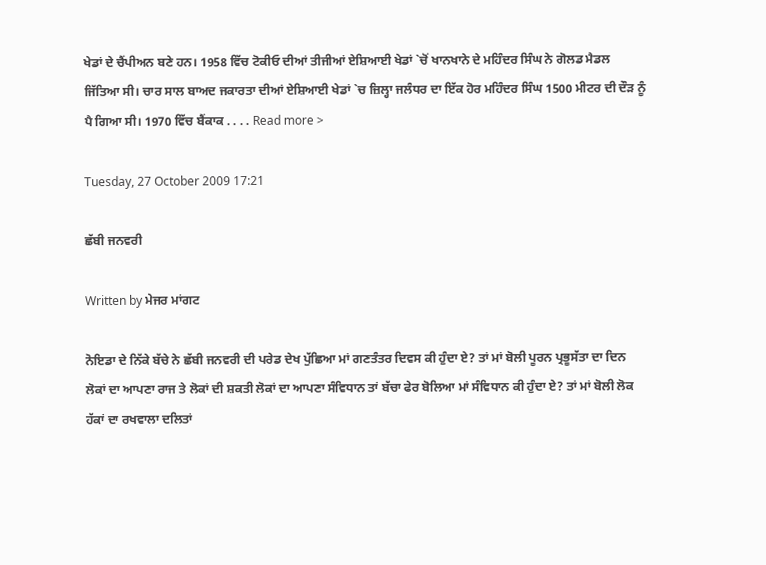ਖੇਡਾਂ ਦੇ ਚੈਂਪੀਅਨ ਬਣੇ ਹਨ। 1958 ਵਿੱਚ ਟੋਕੀਓ ਦੀਆਂ ਤੀਜੀਆਂ ਏਸ਼ਿਆਈ ਖੇਡਾਂ `ਚੋਂ ਖਾਨਖਾਨੇ ਦੇ ਮਹਿੰਦਰ ਸਿੰਘ ਨੇ ਗੋਲਡ ਮੈਡਲ ਜਿੱਤਿਆ ਸੀ। ਚਾਰ ਸਾਲ ਬਾਅਦ ਜਕਾਰਤਾ ਦੀਆਂ ਏਸ਼ਿਆਈ ਖੇਡਾਂ `ਚ ਜ਼ਿਲ੍ਹਾ ਜਲੰਧਰ ਦਾ ਇੱਕ ਹੋਰ ਮਹਿੰਦਰ ਸਿੰਘ 1500 ਮੀਟਰ ਦੀ ਦੌੜ ਨੂੰ ਪੈ ਗਿਆ ਸੀ। 1970 ਵਿੱਚ ਬੈਂਕਾਕ . . . . Read more >

Tuesday, 27 October 2009 17:21

ਛੱਬੀ ਜਨਵਰੀ

Written by ਮੇਜਰ ਮਾਂਗਟ

ਨੋਇਡਾ ਦੇ ਨਿੱਕੇ ਬੱਚੇ ਨੇ ਛੱਬੀ ਜਨਵਰੀ ਦੀ ਪਰੇਡ ਦੇਖ ਪੁੱਛਿਆ ਮਾਂ ਗਣਤੰਤਰ ਦਿਵਸ ਕੀ ਹੁੰਦਾ ਏ? ਤਾਂ ਮਾਂ ਬੋਲੀ ਪੂਰਨ ਪ੍ਰਭੂਸੱਤਾ ਦਾ ਦਿਨ ਲੋਕਾਂ ਦਾ ਆਪਣਾ ਰਾਜ ਤੇ ਲੋਕਾਂ ਦੀ ਸ਼ਕਤੀ ਲੋਕਾਂ ਦਾ ਆਪਣਾ ਸੰਵਿਧਾਨ ਤਾਂ ਬੱਚਾ ਫੇਰ ਬੋਲਿਆ ਮਾਂ ਸੰਵਿਧਾਨ ਕੀ ਹੁੰਦਾ ਏ? ਤਾਂ ਮਾਂ ਬੋਲੀ ਲੋਕ ਹੱਕਾਂ ਦਾ ਰਖਵਾਲਾ ਦਲਿਤਾਂ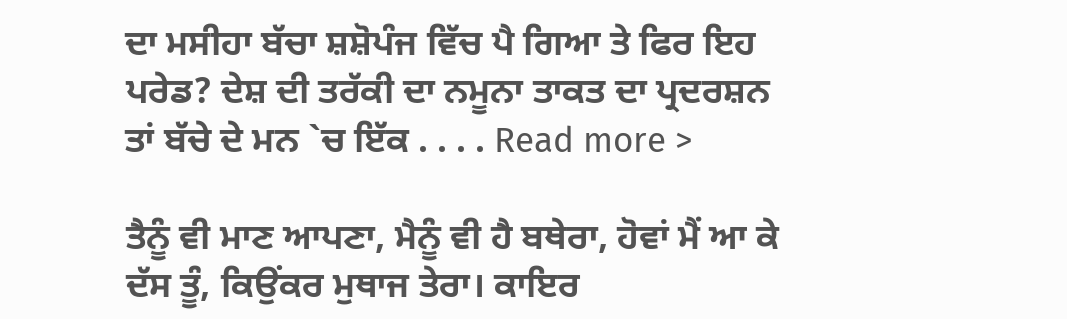ਦਾ ਮਸੀਹਾ ਬੱਚਾ ਸ਼ਸ਼ੋਪੰਜ ਵਿੱਚ ਪੈ ਗਿਆ ਤੇ ਫਿਰ ਇਹ ਪਰੇਡ? ਦੇਸ਼ ਦੀ ਤਰੱਕੀ ਦਾ ਨਮੂਨਾ ਤਾਕਤ ਦਾ ਪ੍ਰਦਰਸ਼ਨ ਤਾਂ ਬੱਚੇ ਦੇ ਮਨ `ਚ ਇੱਕ . . . . Read more >

ਤੈਨੂੰ ਵੀ ਮਾਣ ਆਪਣਾ, ਮੈਨੂੰ ਵੀ ਹੈ ਬਥੇਰਾ, ਹੋਵਾਂ ਮੈਂ ਆ ਕੇ ਦੱਸ ਤੂੰ, ਕਿਉਂਕਰ ਮੁਥਾਜ ਤੇਰਾ। ਕਾਇਰ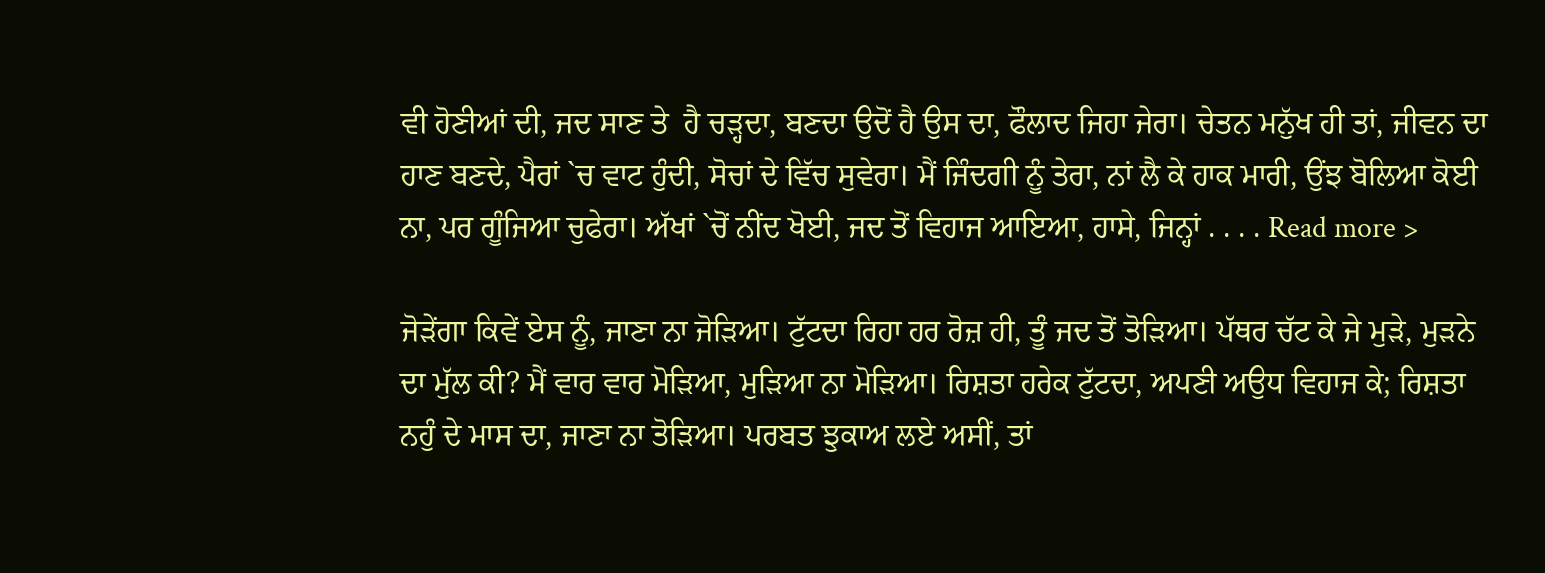ਵੀ ਹੋਣੀਆਂ ਦੀ, ਜਦ ਸਾਣ ਤੇ  ਹੈ ਚੜ੍ਹਦਾ, ਬਣਦਾ ਉਦੋਂ ਹੈ ਉਸ ਦਾ, ਫੌਲਾਦ ਜਿਹਾ ਜੇਰਾ। ਚੇਤਨ ਮਨੁੱਖ ਹੀ ਤਾਂ, ਜੀਵਨ ਦਾ ਹਾਣ ਬਣਦੇ, ਪੈਰਾਂ `ਚ ਵਾਟ ਹੁੰਦੀ, ਸੋਚਾਂ ਦੇ ਵਿੱਚ ਸੁਵੇਰਾ। ਮੈਂ ਜਿੰਦਗੀ ਨੂੰ ਤੇਰਾ, ਨਾਂ ਲੈ ਕੇ ਹਾਕ ਮਾਰੀ, ਉਂਝ ਬੋਲਿਆ ਕੋਈ ਨਾ, ਪਰ ਗੂੰਜਿਆ ਚੁਫੇਰਾ। ਅੱਖਾਂ `ਚੋਂ ਨੀਂਦ ਖੋਈ, ਜਦ ਤੋਂ ਵਿਹਾਜ ਆਇਆ, ਹਾਸੇ, ਜਿਨ੍ਹਾਂ . . . . Read more >

ਜੋੜੇਂਗਾ ਕਿਵੇਂ ਏਸ ਨੂੰ, ਜਾਣਾ ਨਾ ਜੋੜਿਆ। ਟੁੱਟਦਾ ਰਿਹਾ ਹਰ ਰੋਜ਼ ਹੀ, ਤੂੰ ਜਦ ਤੋਂ ਤੋੜਿਆ। ਪੱਥਰ ਚੱਟ ਕੇ ਜੇ ਮੁੜੇ, ਮੁੜਨੇ ਦਾ ਮੁੱਲ ਕੀ? ਮੈਂ ਵਾਰ ਵਾਰ ਮੋੜਿਆ, ਮੁੜਿਆ ਨਾ ਮੋੜਿਆ। ਰਿਸ਼ਤਾ ਹਰੇਕ ਟੁੱਟਦਾ, ਅਪਣੀ ਅਉਧ ਵਿਹਾਜ ਕੇ; ਰਿਸ਼ਤਾ ਨਹੁੰ ਦੇ ਮਾਸ ਦਾ, ਜਾਣਾ ਨਾ ਤੋੜਿਆ। ਪਰਬਤ ਝੁਕਾਅ ਲਏ ਅਸੀਂ, ਤਾਂ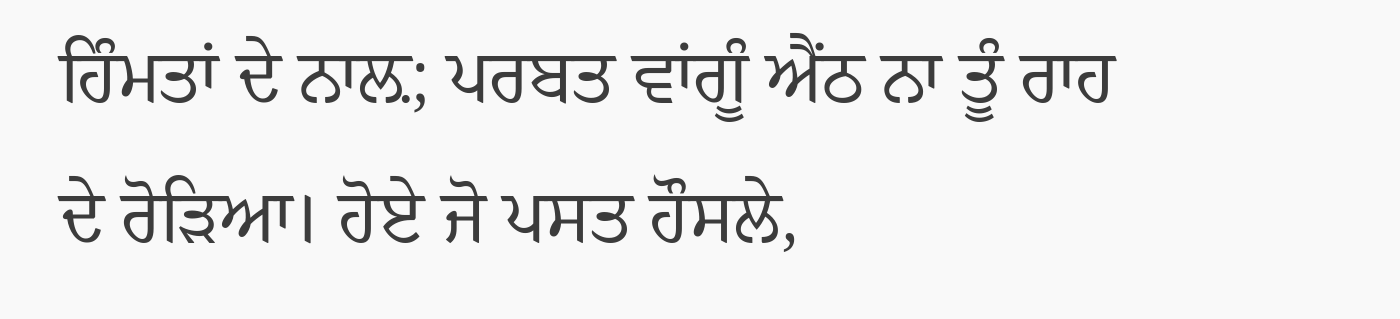ਹਿੰਮਤਾਂ ਦੇ ਨਾਲ਼; ਪਰਬਤ ਵਾਂਗੂੰ ਐਂਠ ਨਾ ਤੂੰ ਰਾਹ ਦੇ ਰੋੜਿਆ। ਹੋਏ ਜੋ ਪਸਤ ਹੌਸਲੇ,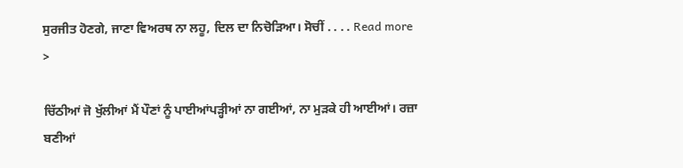ਸੁਰਜੀਤ ਹੋਣਗੇ, ਜਾਣਾ ਵਿਅਰਥ ਨਾ ਲਹੂ, ਦਿਲ ਦਾ ਨਿਚੋੜਿਆ। ਸੋਚੀਂ . . . . Read more >

ਚਿੱਠੀਆਂ ਜੋ ਖੁੱਲੀਆਂ ਮੈਂ ਪੌਣਾਂ ਨੂੰ ਪਾਈਆਂਪੜ੍ਹੀਆਂ ਨਾ ਗਈਆਂ, ਨਾ ਮੁੜਕੇ ਹੀ ਆਈਆਂ। ਰਜ਼ਾ ਬਣੀਆਂ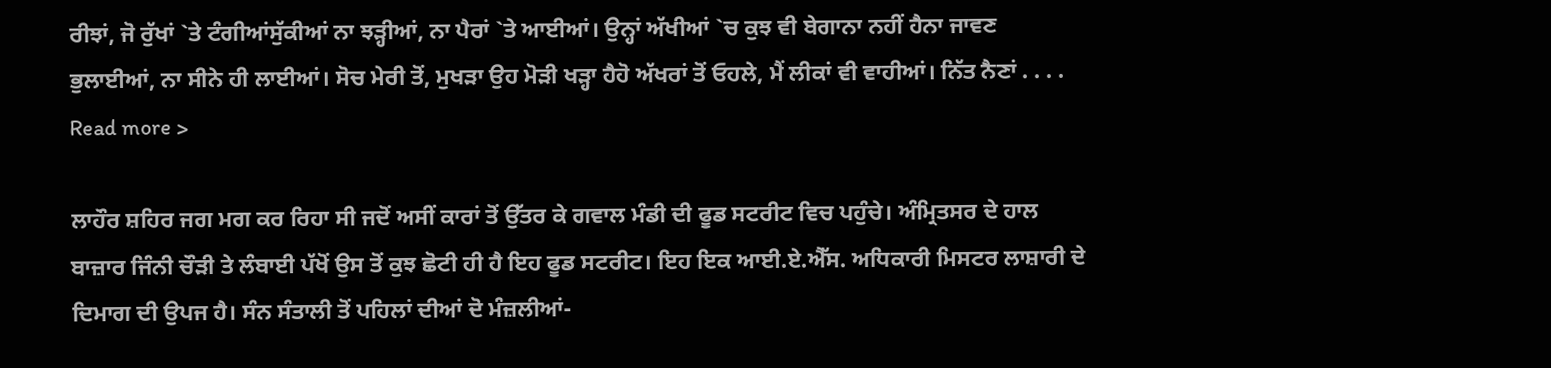ਰੀਝਾਂ, ਜੋ ਰੁੱਖਾਂ `ਤੇ ਟੰਗੀਆਂਸੁੱਕੀਆਂ ਨਾ ਝੜ੍ਹੀਆਂ, ਨਾ ਪੈਰਾਂ `ਤੇ ਆਈਆਂ। ਉਨ੍ਹਾਂ ਅੱਖੀਆਂ `ਚ ਕੁਝ ਵੀ ਬੇਗਾਨਾ ਨਹੀਂ ਹੈਨਾ ਜਾਵਣ ਭੁਲਾਈਆਂ, ਨਾ ਸੀਨੇ ਹੀ ਲਾਈਆਂ। ਸੋਚ ਮੇਰੀ ਤੋਂ, ਮੁਖੜਾ ਉਹ ਮੋੜੀ ਖੜ੍ਹਾ ਹੈਹੋ ਅੱਖਰਾਂ ਤੋਂ ਓਹਲੇ, ਮੈਂ ਲੀਕਾਂ ਵੀ ਵਾਹੀਆਂ। ਨਿੱਤ ਨੈਣਾਂ . . . . Read more >

ਲਾਹੌਰ ਸ਼ਹਿਰ ਜਗ ਮਗ ਕਰ ਰਿਹਾ ਸੀ ਜਦੋਂ ਅਸੀਂ ਕਾਰਾਂ ਤੋਂ ਉੱਤਰ ਕੇ ਗਵਾਲ ਮੰਡੀ ਦੀ ਫੂਡ ਸਟਰੀਟ ਵਿਚ ਪਹੁੰਚੇ। ਅੰਮ੍ਰਿਤਸਰ ਦੇ ਹਾਲ ਬਾਜ਼ਾਰ ਜਿੰਨੀ ਚੌੜੀ ਤੇ ਲੰਬਾਈ ਪੱਖੋਂ ਉਸ ਤੋਂ ਕੁਝ ਛੋਟੀ ਹੀ ਹੈ ਇਹ ਫੂਡ ਸਟਰੀਟ। ਇਹ ਇਕ ਆਈ.ਏ.ਐੱਸ. ਅਧਿਕਾਰੀ ਮਿਸਟਰ ਲਾਸ਼ਾਰੀ ਦੇ ਦਿਮਾਗ ਦੀ ਉਪਜ ਹੈ। ਸੰਨ ਸੰਤਾਲੀ ਤੋਂ ਪਹਿਲਾਂ ਦੀਆਂ ਦੋ ਮੰਜ਼ਲੀਆਂ-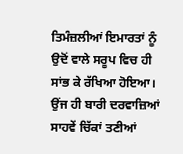ਤਿਮੰਜ਼ਲੀਆਂ ਇਮਾਰਤਾਂ ਨੂੰ ਉਦੋਂ ਵਾਲੇ ਸਰੂਪ ਵਿਚ ਹੀ ਸਾਂਭ ਕੇ ਰੱਖਿਆ ਹੋਇਆ। ਉਂਜ ਹੀ ਬਾਰੀ ਦਰਵਾਜ਼ਿਆਂ ਸਾਹਵੇਂ ਚਿੱਕਾਂ ਤਣੀਆਂ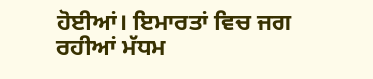ਹੋਈਆਂ। ਇਮਾਰਤਾਂ ਵਿਚ ਜਗ ਰਹੀਆਂ ਮੱਧਮ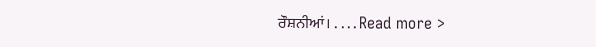ਰੌਸ਼ਨੀਆਂ। . . . . Read more >